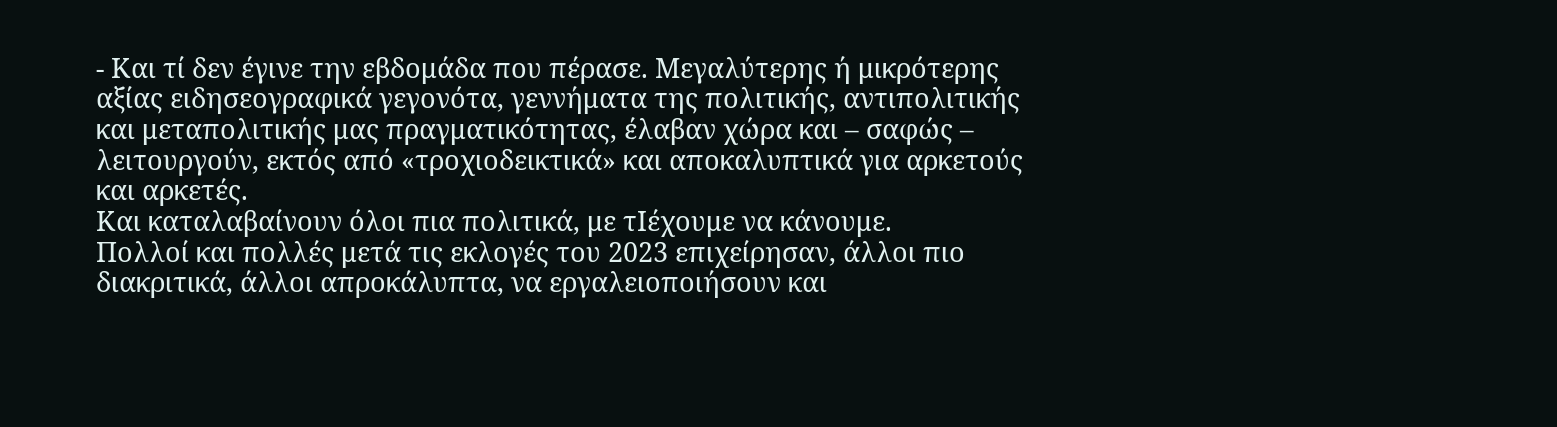- Και τί δεν έγινε την εβδομάδα που πέρασε. Μεγαλύτερης ή μικρότερης αξίας ειδησεογραφικά γεγονότα, γεννήματα της πολιτικής, αντιπολιτικής και μεταπολιτικής μας πραγματικότητας, έλαβαν χώρα και – σαφώς – λειτουργούν, εκτός από «τροχιοδεικτικά» και αποκαλυπτικά για αρκετούς και αρκετές.
Και καταλαβαίνουν όλοι πια πολιτικά, με τΙέχουμε να κάνουμε.
Πολλοί και πολλές μετά τις εκλογές του 2023 επιχείρησαν, άλλοι πιο διακριτικά, άλλοι απροκάλυπτα, να εργαλειοποιήσουν και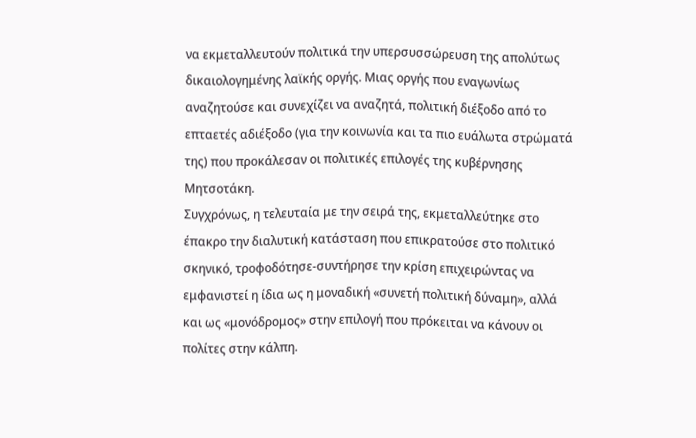να εκμεταλλευτούν πολιτικά την υπερσυσσώρευση της απολύτως δικαιολογημένης λαϊκής οργής. Μιας οργής που εναγωνίως αναζητούσε και συνεχίζει να αναζητά, πολιτική διέξοδο από το επταετές αδιέξοδο (για την κοινωνία και τα πιο ευάλωτα στρώματά της) που προκάλεσαν οι πολιτικές επιλογές της κυβέρνησης Μητσοτάκη.
Συγχρόνως, η τελευταία με την σειρά της, εκμεταλλεύτηκε στο έπακρο την διαλυτική κατάσταση που επικρατούσε στο πολιτικό σκηνικό, τροφοδότησε-συντήρησε την κρίση επιχειρώντας να εμφανιστεί η ίδια ως η μοναδική «συνετή πολιτική δύναμη», αλλά και ως «μονόδρομος» στην επιλογή που πρόκειται να κάνουν οι πολίτες στην κάλπη.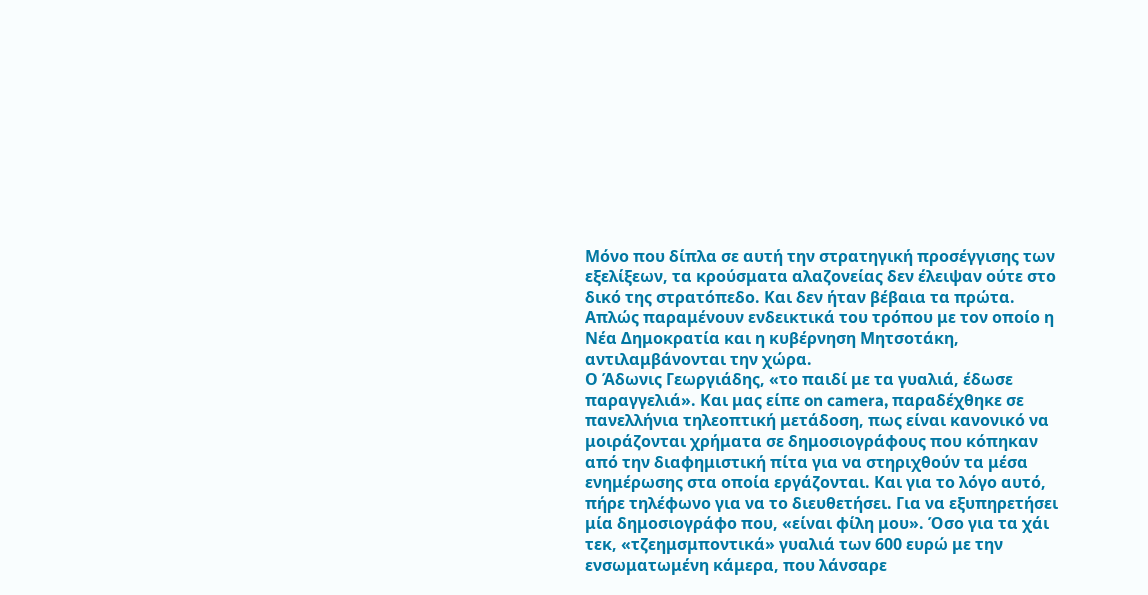Μόνο που δίπλα σε αυτή την στρατηγική προσέγγισης των εξελίξεων, τα κρούσματα αλαζονείας δεν έλειψαν ούτε στο δικό της στρατόπεδο. Και δεν ήταν βέβαια τα πρώτα. Απλώς παραμένουν ενδεικτικά του τρόπου με τον οποίο η Νέα Δημοκρατία και η κυβέρνηση Μητσοτάκη, αντιλαμβάνονται την χώρα.
Ο Άδωνις Γεωργιάδης, «το παιδί με τα γυαλιά, έδωσε παραγγελιά». Και μας είπε on camera, παραδέχθηκε σε πανελλήνια τηλεοπτική μετάδοση, πως είναι κανονικό να μοιράζονται χρήματα σε δημοσιογράφους που κόπηκαν από την διαφημιστική πίτα για να στηριχθούν τα μέσα ενημέρωσης στα οποία εργάζονται. Και για το λόγο αυτό, πήρε τηλέφωνο για να το διευθετήσει. Για να εξυπηρετήσει μία δημοσιογράφο που, «είναι φίλη μου». Όσο για τα χάι τεκ, «τζεημσμποντικά» γυαλιά των 600 ευρώ με την ενσωματωμένη κάμερα, που λάνσαρε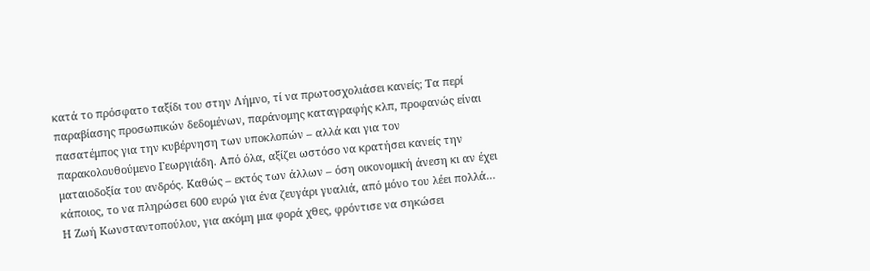κατά το πρόσφατο ταξίδι του στην Λήμνο, τί να πρωτοσχολιάσει κανείς; Τα περί παραβίασης προσωπικών δεδομένων, παράνομης καταγραφής κλπ, προφανώς είναι πασατέμπος για την κυβέρνηση των υποκλοπών – αλλά και για τον παρακολουθούμενο Γεωργιάδη. Από όλα, αξίζει ωστόσο να κρατήσει κανείς την ματαιοδοξία του ανδρός. Καθώς – εκτός των άλλων – όση οικονομική άνεση κι αν έχει κάποιος, το να πληρώσει 600 ευρώ για ένα ζευγάρι γυαλιά, από μόνο του λέει πολλά…
Η Ζωή Κωνσταντοπούλου, για ακόμη μια φορά χθες, φρόντισε να σηκώσει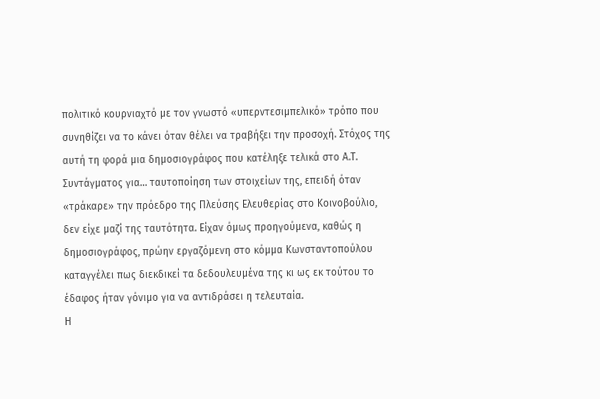πολιτικό κουρνιαχτό με τον γνωστό «υπερντεσιμπελικό» τρόπο που συνηθίζει να το κάνει όταν θέλει να τραβήξει την προσοχή. Στόχος της αυτή τη φορά μια δημοσιογράφος που κατέληξε τελικά στο Α.Τ. Συντάγματος για… ταυτοποίηση των στοιχείων της, επειδή όταν «τράκαρε» την πρόεδρο της Πλεύσης Ελευθερίας στο Κοινοβούλιο, δεν είχε μαζί της ταυτότητα. Είχαν όμως προηγούμενα, καθώς η δημοσιογράφος, πρώην εργαζόμενη στο κόμμα Κωνσταντοπούλου καταγγέλει πως διεκδικεί τα δεδουλευμένα της κι ως εκ τούτου το έδαφος ήταν γόνιμο για να αντιδράσει η τελευταία.
Η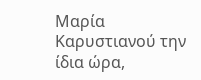Μαρία Καρυστιανού την ίδια ώρα,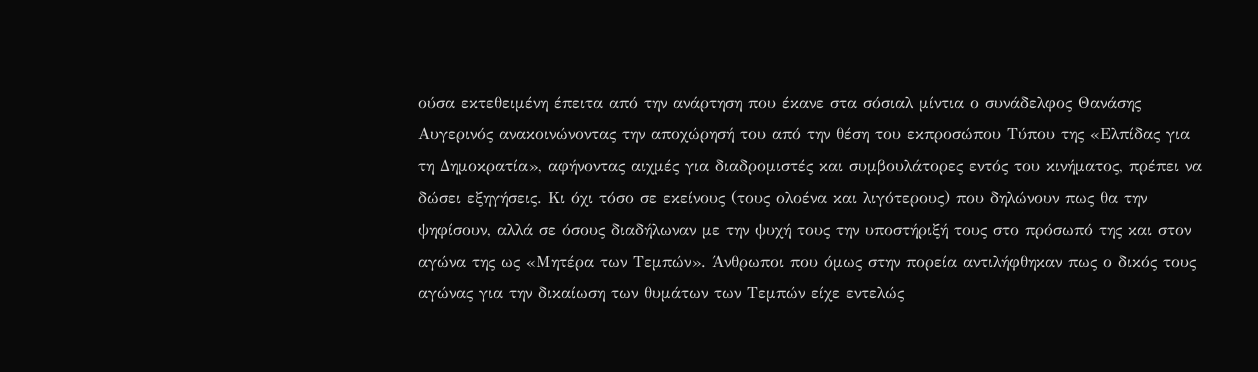ούσα εκτεθειμένη έπειτα από την ανάρτηση που έκανε στα σόσιαλ μίντια ο συνάδελφος Θανάσης Αυγερινός ανακοινώνοντας την αποχώρησή του από την θέση του εκπροσώπου Τύπου της «Ελπίδας για τη Δημοκρατία», αφήνοντας αιχμές για διαδρομιστές και συμβουλάτορες εντός του κινήματος, πρέπει να δώσει εξηγήσεις. Κι όχι τόσο σε εκείνους (τους ολοένα και λιγότερους) που δηλώνουν πως θα την ψηφίσουν, αλλά σε όσους διαδήλωναν με την ψυχή τους την υποστήριξή τους στο πρόσωπό της και στον αγώνα της ως «Μητέρα των Τεμπών». Άνθρωποι που όμως στην πορεία αντιλήφθηκαν πως ο δικός τους αγώνας για την δικαίωση των θυμάτων των Τεμπών είχε εντελώς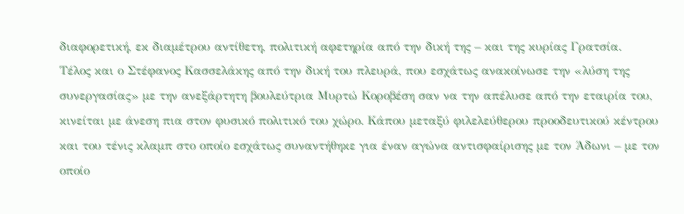διαφορετική, εκ διαμέτρου αντίθετη, πολιτική αφετηρία από την δική της – και της κυρίας Γρατσία.
Τέλος και ο Στέφανος Κασσελάκης από την δική του πλευρά, που εσχάτως ανακοίνωσε την «λύση της συνεργασίας» με την ανεξάρτητη βουλεύτρια Μυρτώ Κοροβέση σαν να την απέλυσε από την εταιρία του, κινείται με άνεση πια στον φυσικό πολιτικό του χώρο. Κάπου μεταξύ φιλελεύθερου προοδευτικού κέντρου και του τένις κλαμπ στο οποίο εσχάτως συναντήθηκε για έναν αγώνα αντισφαίρισης με τον Άδωνι – με τον οποίο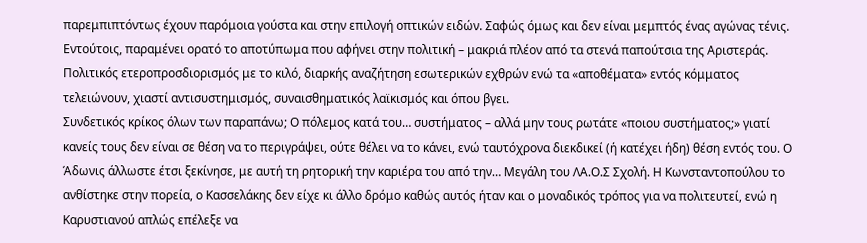παρεμπιπτόντως έχουν παρόμοια γούστα και στην επιλογή οπτικών ειδών. Σαφώς όμως και δεν είναι μεμπτός ένας αγώνας τένις. Εντούτοις, παραμένει ορατό το αποτύπωμα που αφήνει στην πολιτική – μακριά πλέον από τα στενά παπούτσια της Αριστεράς. Πολιτικός ετεροπροσδιορισμός με το κιλό, διαρκής αναζήτηση εσωτερικών εχθρών ενώ τα «αποθέματα» εντός κόμματος τελειώνουν, χιαστί αντισυστημισμός, συναισθηματικός λαϊκισμός και όπου βγει.
Συνδετικός κρίκος όλων των παραπάνω; Ο πόλεμος κατά του… συστήματος – αλλά μην τους ρωτάτε «ποιου συστήματος;» γιατί κανείς τους δεν είναι σε θέση να το περιγράψει, ούτε θέλει να το κάνει, ενώ ταυτόχρονα διεκδικεί (ή κατέχει ήδη) θέση εντός του. Ο Άδωνις άλλωστε έτσι ξεκίνησε, με αυτή τη ρητορική την καριέρα του από την… Μεγάλη του ΛΑ.Ο.Σ Σχολή. Η Κωνσταντοπούλου το ανθίστηκε στην πορεία, ο Κασσελάκης δεν είχε κι άλλο δρόμο καθώς αυτός ήταν και ο μοναδικός τρόπος για να πολιτευτεί, ενώ η Καρυστιανού απλώς επέλεξε να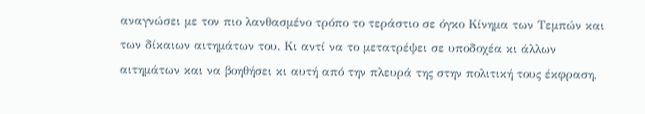αναγνώσει με τον πιο λανθασμένο τρόπο το τεράστιο σε όγκο Κίνημα των Τεμπών και των δίκαιων αιτημάτων του. Κι αντί να το μετατρέψει σε υποδοχέα κι άλλων αιτημάτων και να βοηθήσει κι αυτή από την πλευρά της στην πολιτική τους έκφραση,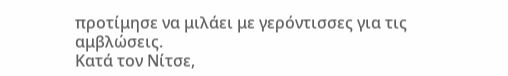προτίμησε να μιλάει με γερόντισσες για τις αμβλώσεις.
Κατά τον Νίτσε,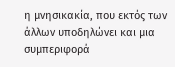η μνησικακία, που εκτός των άλλων υποδηλώνει και μια συμπεριφορά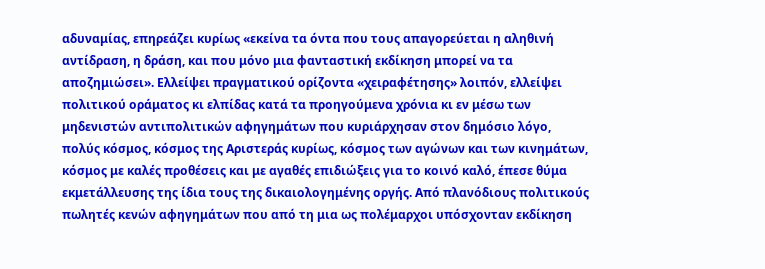αδυναμίας, επηρεάζει κυρίως «εκείνα τα όντα που τους απαγορεύεται η αληθινή αντίδραση, η δράση, και που μόνο μια φανταστική εκδίκηση μπορεί να τα αποζημιώσει». Ελλείψει πραγματικού ορίζοντα «χειραφέτησης» λοιπόν, ελλείψει πολιτικού οράματος κι ελπίδας κατά τα προηγούμενα χρόνια κι εν μέσω των μηδενιστών αντιπολιτικών αφηγημάτων που κυριάρχησαν στον δημόσιο λόγο, πολύς κόσμος, κόσμος της Αριστεράς κυρίως, κόσμος των αγώνων και των κινημάτων, κόσμος με καλές προθέσεις και με αγαθές επιδιώξεις για το κοινό καλό, έπεσε θύμα εκμετάλλευσης της ίδια τους της δικαιολογημένης οργής. Από πλανόδιους πολιτικούς πωλητές κενών αφηγημάτων που από τη μια ως πολέμαρχοι υπόσχονταν εκδίκηση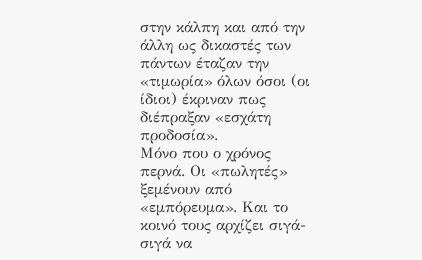στην κάλπη και από την άλλη ως δικαστές των πάντων έταζαν την «τιμωρία» όλων όσοι (οι ίδιοι) έκριναν πως διέπραξαν «εσχάτη προδοσία».
Μόνο που ο χρόνος περνά. Οι «πωλητές» ξεμένουν από «εμπόρευμα». Και το κοινό τους αρχίζει σιγά-σιγά να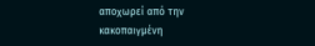αποχωρεί από την κακοπαιγμένη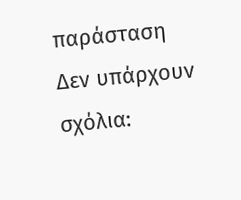παράσταση
Δεν υπάρχουν σχόλια: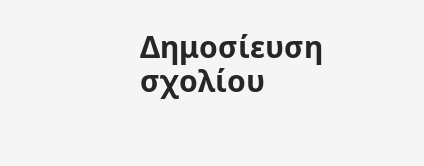Δημοσίευση σχολίου